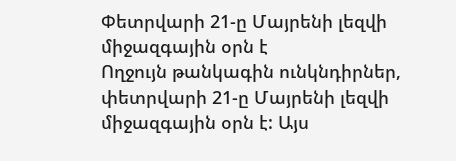Փետրվարի 21-ը Մայրենի լեզվի միջազգային օրն է
Ողջույն թանկագին ունկնդիրներ, փետրվարի 21-ը Մայրենի լեզվի միջազգային օրն է: Այս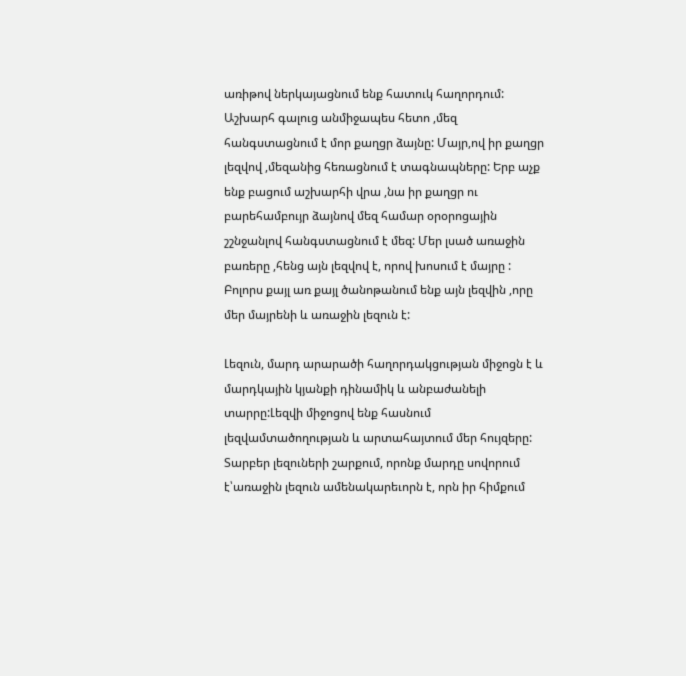առիթով ներկայացնում ենք հատուկ հաղորդում:
Աշխարհ գալուց անմիջապես հետո ,մեզ հանգստացնում է մոր քաղցր ձայնը: Մայր,ով իր քաղցր լեզվով ,մեզանից հեռացնում է տագնապները: Երբ աչք ենք բացում աշխարհի վրա ,նա իր քաղցր ու բարեհամբույր ձայնով մեզ համար օրօրոցային շշնջանլով հանգստացնում է մեզ: Մեր լսած առաջին բառերը ,հենց այն լեզվով է, որով խոսում է մայրը : Բոլորս քայլ առ քայլ ծանոթանում ենք այն լեզվին ,որը մեր մայրենի և առաջին լեզուն է:

Լեզուն, մարդ արարածի հաղորդակցության միջոցն է և մարդկային կյանքի դինամիկ և անբաժանելի տարրը:Լեզվի միջոցով ենք հասնում լեզվամտածողության և արտահայտում մեր հույզերը: Տարբեր լեզուների շարքում, որոնք մարդը սովորում է՝առաջին լեզուն ամենակարեւորն է, որն իր հիմքում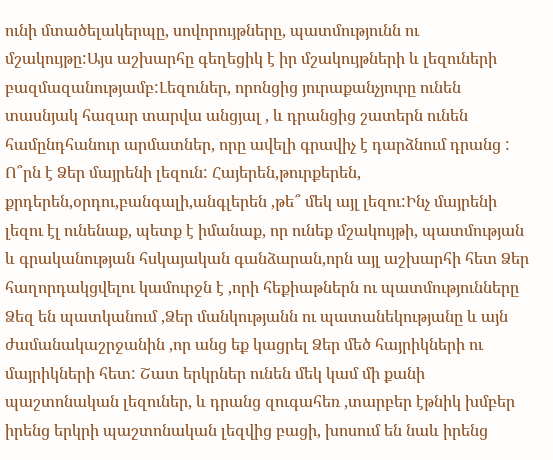ունի մտածելակերպը, սովորույթները, պատմությունն ու մշակույթը:Այս աշխարհը գեղեցիկ է իր մշակույթների և լեզուների բազմազանությամբ:Լեզուներ, որոնցից յուրաքանչյուրը ունեն տասնյակ հազար տարվա անցյալ , և դրանցից շատերն ունեն համընդհանուր արմատներ, որը ավելի գրավիչ է դարձնում դրանց :
Ո՞րն է Ձեր մայրենի լեզուն: Հայերեն,թուրքերեն, քրդերեն,օրդու,բանգալի,անգլերեն ,թե՞ մեկ այլ լեզու:Ինչ մայրենի լեզու էլ ունենաք, պետք է իմանաք, որ ունեք մշակույթի, պատմության և գրականության հսկայական գանձարան,որն այլ աշխարհի հետ Ձեր հաղորդակցվելու կամուրջն է ,որի հեքիաթներն ու պատմությունները Ձեզ են պատկանում ,Ձեր մանկությանն ու պատանեկությանը և այն ժամանակաշրջանին ,որ անց եք կացրել Ձեր մեծ հայրիկների ու մայրիկների հետ: Շատ երկրներ ունեն մեկ կամ մի քանի պաշտոնական լեզուներ, և դրանց զուգահեռ ,տարբեր էթնիկ խմբեր իրենց երկրի պաշտոնական լեզվից բացի, խոսում են նաև իրենց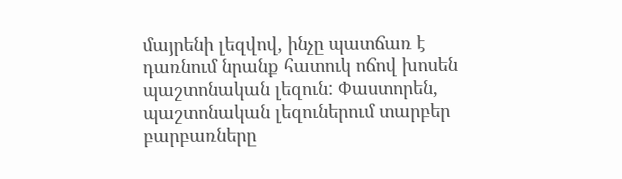մայրենի լեզվով, ինչը պատճառ է դառնում նրանք հատուկ ոճով խոսեն պաշտոնական լեզուն: Փաստորեն, պաշտոնական լեզուներում տարբեր բարբառները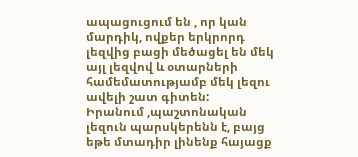ապացուցում են , որ կան մարդիկ, ովքեր երկրորդ լեզվից բացի մեծացել են մեկ այլ լեզվով և օտարների համեմատությամբ մեկ լեզու ավելի շատ գիտեն:
Իրանում ,պաշտոնական լեզուն պարսկերենն է, բայց եթե մտադիր լինենք հայացք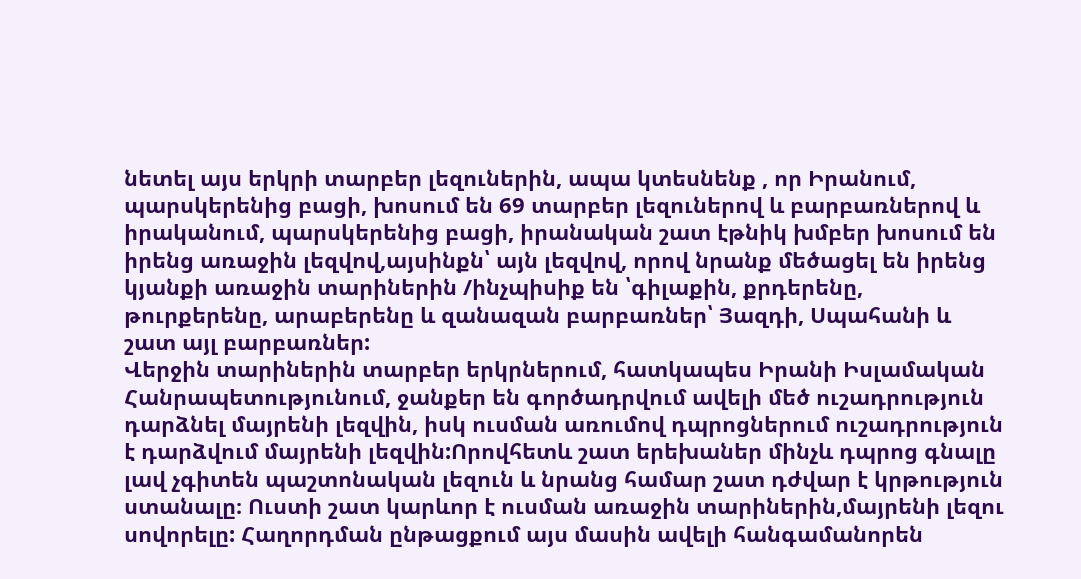նետել այս երկրի տարբեր լեզուներին, ապա կտեսնենք , որ Իրանում, պարսկերենից բացի, խոսում են 69 տարբեր լեզուներով և բարբառներով և իրականում, պարսկերենից բացի, իրանական շատ էթնիկ խմբեր խոսում են իրենց առաջին լեզվով,այսինքն՝ այն լեզվով, որով նրանք մեծացել են իրենց կյանքի առաջին տարիներին /ինչպիսիք են ՝գիլաքին, քրդերենը, թուրքերենը, արաբերենը և զանազան բարբառներ՝ Յազդի, Սպահանի և շատ այլ բարբառներ:
Վերջին տարիներին տարբեր երկրներում, հատկապես Իրանի Իսլամական Հանրապետությունում, ջանքեր են գործադրվում ավելի մեծ ուշադրություն դարձնել մայրենի լեզվին, իսկ ուսման առումով դպրոցներում ուշադրություն է դարձվում մայրենի լեզվին:Որովհետև շատ երեխաներ մինչև դպրոց գնալը լավ չգիտեն պաշտոնական լեզուն և նրանց համար շատ դժվար է կրթություն ստանալը։ Ուստի շատ կարևոր է ուսման առաջին տարիներին,մայրենի լեզու սովորելը: Հաղորդման ընթացքում այս մասին ավելի հանգամանորեն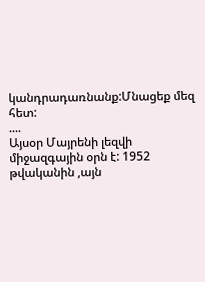կանդրադառնանք:Մնացեք մեզ հետ:
....
Այսօր Մայրենի լեզվի միջազգային օրն է: 1952 թվականին ,այն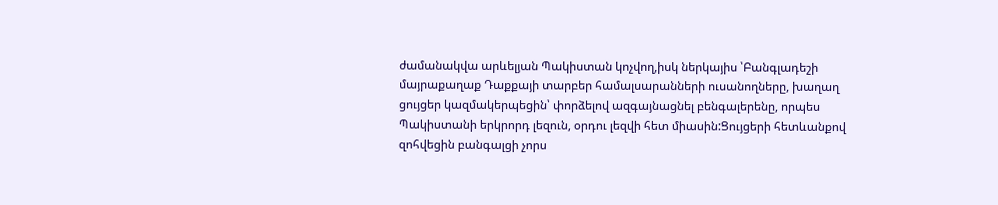ժամանակվա արևելյան Պակիստան կոչվող,իսկ ներկայիս ՝Բանգլադեշի մայրաքաղաք Դաքքայի տարբեր համալսարանների ուսանողները, խաղաղ ցույցեր կազմակերպեցին՝ փորձելով ազգայնացնել բենգալերենը, որպես Պակիստանի երկրորդ լեզուն, օրդու լեզվի հետ միասին:Ցույցերի հետևանքով զոհվեցին բանգալցի չորս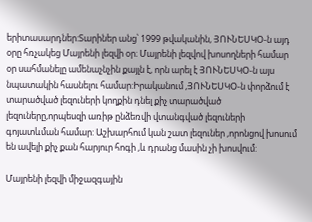երիտասարդներ:Տարիներ անց՝ 1999 թվականին, ՅՈՒՆԵՍԿՕ-ն այդ օրը հռչակեց Մայրենի լեզվի օր։ Մայրենի լեզվով խոսողների համար օր սահմանելը ամենաչնչին քայլն է, որն արել է ՅՈՒՆԵՍԿՕ-ն այս նպատակին հասնելու համար:Իրականում ,ՅՈՒՆԵՍԿՕ-ն փորձում է տարածված լեզուների կողքին դնել քիչ տարածված լեզուները,որպեսզի առիթ ընձեռվի վտանգված լեզուների գոյատևման համար: Աշխարհում կան շատ լեզուներ ,որոնցով խոսում են ավելի քիչ քան հարյուր հոգի ,և դրանց մասին չի խոսվում:

Մայրենի լեզվի միջազգային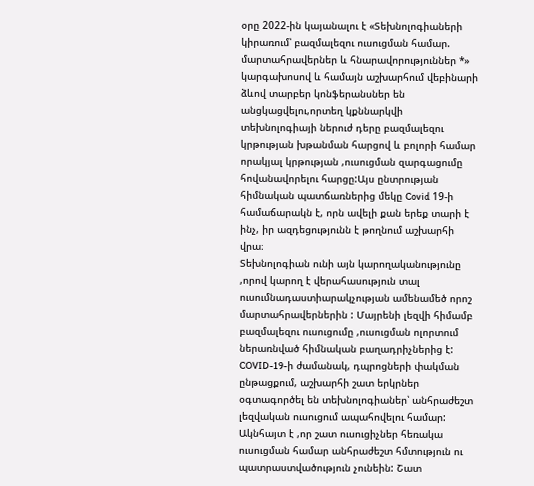օրը 2022-ին կայանալու է «Տեխնոլոգիաների կիրառում՝ բազմալեզու ուսուցման համար. մարտահրավերներ և հնարավորություններ *» կարգախոսով և համայն աշխարհում վեբինարի ձևով տարբեր կոնֆերանսներ են անցկացվելու,որտեղ կքննարկվի տեխնոլոգիայի ներուժ դերը բազմալեզու կրթության խթանման հարցով և բոլորի համար որակյալ կրթության ,ուսուցման զարգացումը հովանավորելու հարցը:Այս ընտրության հիմնական պատճառներից մեկը Covid 19-ի համաճարակն է, որն ավելի քան երեք տարի է ինչ, իր ազդեցությունն է թողնում աշխարհի վրա։
Տեխնոլոգիան ունի այն կարողականությունը ,որով կարող է վերահասություն տալ ուսումնադաստիարակչության ամենամեծ որոշ մարտահրավերներին : Մայրենի լեզվի հիմամբ բազմալեզու ուսուցումը ,ուսուցման ոլորտում ներառնված հիմնական բաղադրիչներից է: COVID-19-ի ժամանակ, դպրոցների փակման ընթացքում, աշխարհի շատ երկրներ օգտագործել են տեխնոլոգիաներ՝ անհրաժեշտ լեզվական ուսուցում ապահովելու համար:
Ակնհայտ է ,որ շատ ուսուցիչներ հեռակա ուսուցման համար անհրաժեշտ հմտություն ու պատրաստվածություն չունեին: Շատ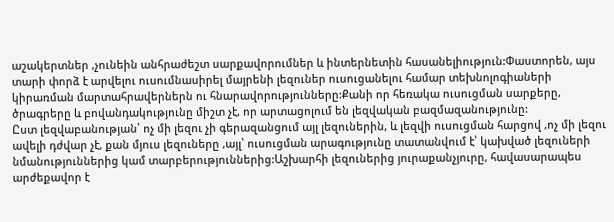աշակերտներ ,չունեին անհրաժեշտ սարքավորումներ և ինտերնետին հասանելիություն:Փաստորեն, այս տարի փորձ է արվելու ուսումնասիրել մայրենի լեզուներ ուսուցանելու համար տեխնոլոգիաների կիրառման մարտահրավերներն ու հնարավորությունները:Քանի որ հեռակա ուսուցման սարքերը, ծրագրերը և բովանդակությունը միշտ չէ, որ արտացոլում են լեզվական բազմազանությունը:
Ըստ լեզվաբանության՝ ոչ մի լեզու չի գերազանցում այլ լեզուներին, և լեզվի ուսուցման հարցով ,ոչ մի լեզու ավելի դժվար չէ, քան մյուս լեզուները ,այլ՝ ուսուցման արագությունը տատանվում է՝ կախված լեզուների նմանություններից կամ տարբերություններից:Աշխարհի լեզուներից յուրաքանչյուրը, հավասարապես արժեքավոր է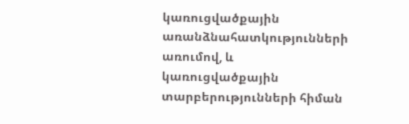կառուցվածքային առանձնահատկությունների առումով, և կառուցվածքային տարբերությունների հիման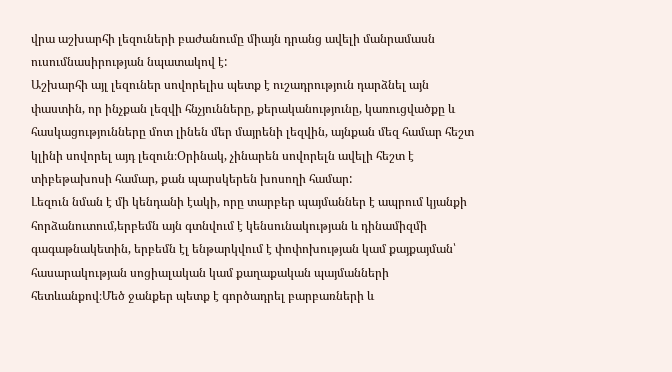վրա աշխարհի լեզուների բաժանումը միայն դրանց ավելի մանրամասն ուսումնասիրության նպատակով է:
Աշխարհի այլ լեզուներ սովորելիս պետք է ուշադրություն դարձնել այն փաստին, որ ինչքան լեզվի հնչյունները, քերականությունը, կառուցվածքը և հասկացությունները մոտ լինեն մեր մայրենի լեզվին, այնքան մեզ համար հեշտ կլինի սովորել այդ լեզուն։Օրինակ, չինարեն սովորելն ավելի հեշտ է տիբեթախոսի համար, քան պարսկերեն խոսողի համար:
Լեզուն նման է մի կենդանի էակի, որը տարբեր պայմաններ է ապրում կյանքի հորձանուտում,երբեմն այն գտնվում է կենսունակության և դինամիզմի գագաթնակետին, երբեմն էլ ենթարկվում է փոփոխության կամ քայքայման՝ հասարակության սոցիալական կամ քաղաքական պայմանների հետևանքով։Մեծ ջանքեր պետք է գործադրել բարբառների և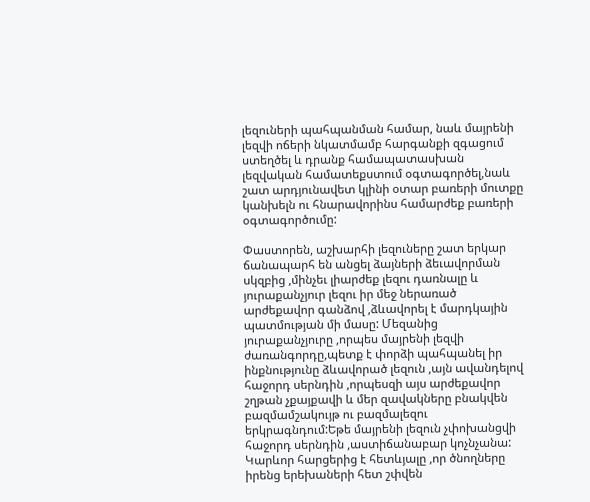լեզուների պահպանման համար, նաև մայրենի լեզվի ոճերի նկատմամբ հարգանքի զգացում ստեղծել և դրանք համապատասխան լեզվական համատեքստում օգտագործել,նաև շատ արդյունավետ կլինի օտար բառերի մուտքը կանխելն ու հնարավորինս համարժեք բառերի օգտագործումը:

Փաստորեն, աշխարհի լեզուները շատ երկար ճանապարհ են անցել ձայների ձեւավորման սկզբից ,մինչեւ լիարժեք լեզու դառնալը և յուրաքանչյուր լեզու իր մեջ ներառած արժեքավոր գանձով ,ձևավորել է մարդկային պատմության մի մասը: Մեզանից յուրաքանչյուրը ,որպես մայրենի լեզվի ժառանգորդը,պետք է փորձի պահպանել իր ինքնությունը ձևավորած լեզուն ,այն ավանդելով հաջորդ սերնդին ,որպեսզի այս արժեքավոր շղթան չքայքավի և մեր զավակները բնակվեն բազմամշակույթ ու բազմալեզու երկրագնդում:Եթե մայրենի լեզուն չփոխանցվի հաջորդ սերնդին ,աստիճանաբար կոչնչանա: Կարևոր հարցերից է հետևյալը ,որ ծնողները իրենց երեխաների հետ շփվեն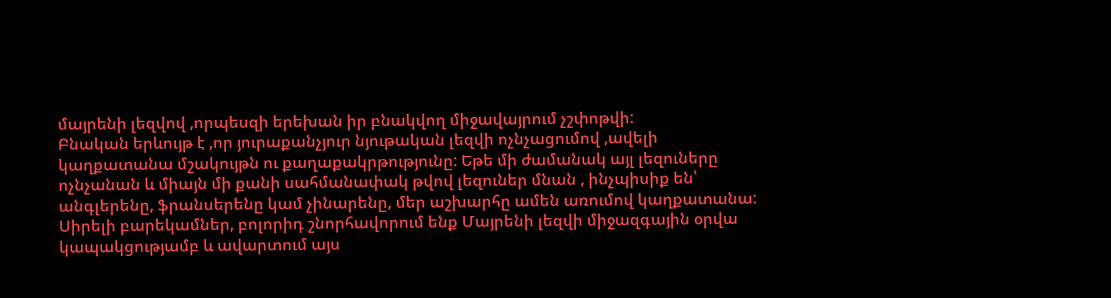մայրենի լեզվով ,որպեսզի երեխան իր բնակվող միջավայրում չշփոթվի:
Բնական երևույթ է ,որ յուրաքանչյուր նյութական լեզվի ոչնչացումով ,ավելի կաղքատանա մշակույթն ու քաղաքակրթությունը: Եթե մի ժամանակ այլ լեզուները ոչնչանան և միայն մի քանի սահմանափակ թվով լեզուներ մնան , ինչպիսիք են՝ անգլերենը, ֆրանսերենը կամ չինարենը, մեր աշխարհը ամեն առումով կաղքատանա:
Սիրելի բարեկամներ, բոլորիդ շնորհավորում ենք Մայրենի լեզվի միջազգային օրվա կապակցությամբ և ավարտում այս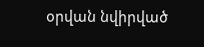օրվան նվիրված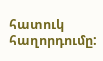հատուկ հաղորդումը: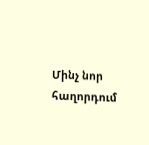Մինչ նոր հաղորդում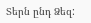Տերն ընդ Ձեզ: